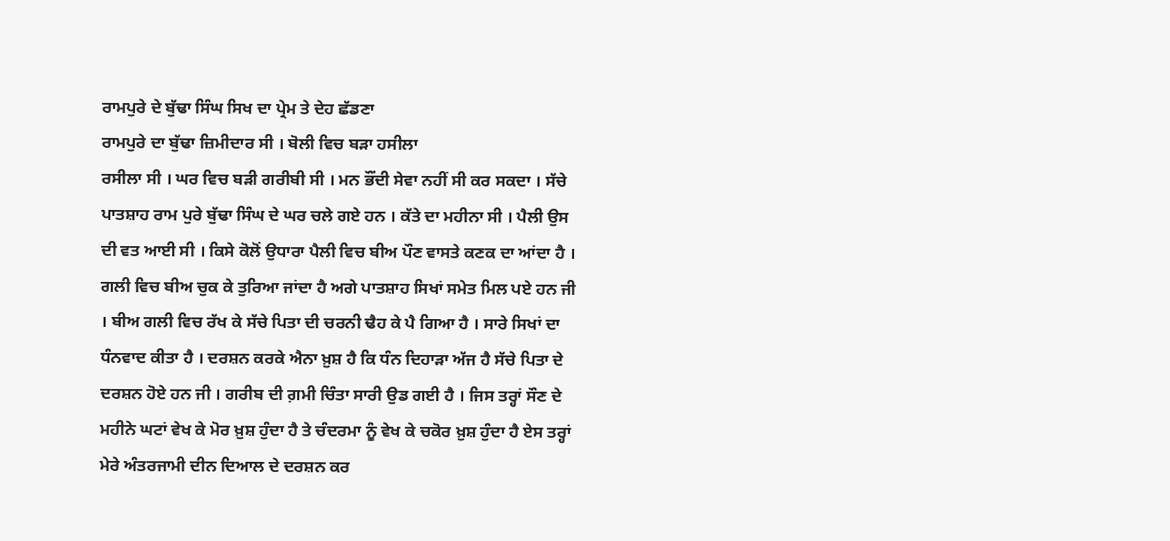ਰਾਮਪੁਰੇ ਦੇ ਬੁੱਢਾ ਸਿੰਘ ਸਿਖ ਦਾ ਪ੍ਰੇਮ ਤੇ ਦੇਹ ਛੱਡਣਾ
ਰਾਮਪੁਰੇ ਦਾ ਬੁੱਢਾ ਜ਼ਿਮੀਦਾਰ ਸੀ । ਬੋਲੀ ਵਿਚ ਬੜਾ ਹਸੀਲਾ
ਰਸੀਲਾ ਸੀ । ਘਰ ਵਿਚ ਬੜੀ ਗਰੀਬੀ ਸੀ । ਮਨ ਭੌਂਦੀ ਸੇਵਾ ਨਹੀਂ ਸੀ ਕਰ ਸਕਦਾ । ਸੱਚੇ ਪਾਤਸ਼ਾਹ ਰਾਮ ਪੁਰੇ ਬੁੱਢਾ ਸਿੰਘ ਦੇ ਘਰ ਚਲੇ ਗਏ ਹਨ । ਕੱਤੇ ਦਾ ਮਹੀਨਾ ਸੀ । ਪੈਲੀ ਉਸ ਦੀ ਵਤ ਆਈ ਸੀ । ਕਿਸੇ ਕੋਲੋਂ ਉਧਾਰਾ ਪੈਲੀ ਵਿਚ ਬੀਅ ਪੌਣ ਵਾਸਤੇ ਕਣਕ ਦਾ ਆਂਦਾ ਹੈ । ਗਲੀ ਵਿਚ ਬੀਅ ਚੁਕ ਕੇ ਤੁਰਿਆ ਜਾਂਦਾ ਹੈ ਅਗੇ ਪਾਤਸ਼ਾਹ ਸਿਖਾਂ ਸਮੇਤ ਮਿਲ ਪਏ ਹਨ ਜੀ । ਬੀਅ ਗਲੀ ਵਿਚ ਰੱਖ ਕੇ ਸੱਚੇ ਪਿਤਾ ਦੀ ਚਰਨੀ ਢੈਹ ਕੇ ਪੈ ਗਿਆ ਹੈ । ਸਾਰੇ ਸਿਖਾਂ ਦਾ ਧੰਨਵਾਦ ਕੀਤਾ ਹੈ । ਦਰਸ਼ਨ ਕਰਕੇ ਐਨਾ ਖ਼ੁਸ਼ ਹੈ ਕਿ ਧੰਨ ਦਿਹਾੜਾ ਅੱਜ ਹੈ ਸੱਚੇ ਪਿਤਾ ਦੇ ਦਰਸ਼ਨ ਹੋਏ ਹਨ ਜੀ । ਗਰੀਬ ਦੀ ਗ਼ਮੀ ਚਿੰਤਾ ਸਾਰੀ ਉਡ ਗਈ ਹੈ । ਜਿਸ ਤਰ੍ਹਾਂ ਸੌਣ ਦੇ ਮਹੀਨੇ ਘਟਾਂ ਵੇਖ ਕੇ ਮੋਰ ਖ਼ੁਸ਼ ਹੁੰਦਾ ਹੈ ਤੇ ਚੰਦਰਮਾ ਨੂੰ ਵੇਖ ਕੇ ਚਕੋਰ ਖ਼ੁਸ਼ ਹੁੰਦਾ ਹੈ ਏਸ ਤਰ੍ਹਾਂ ਮੇਰੇ ਅੰਤਰਜਾਮੀ ਦੀਨ ਦਿਆਲ ਦੇ ਦਰਸ਼ਨ ਕਰ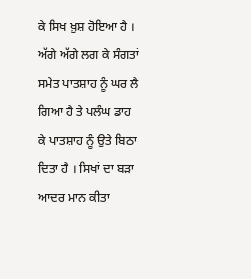ਕੇ ਸਿਖ ਖ਼ੁਸ਼ ਹੋਇਆ ਹੈ । ਅੱਗੇ ਅੱਗੇ ਲਗ ਕੇ ਸੰਗਤਾਂ ਸਮੇਤ ਪਾਤਸ਼ਾਹ ਨੂੰ ਘਰ ਲੈ ਗਿਆ ਹੈ ਤੇ ਪਲੰਘ ਡਾਹ ਕੇ ਪਾਤਸ਼ਾਹ ਨੂੰ ਉਤੇ ਬਿਠਾ ਦਿਤਾ ਹੈ । ਸਿਖਾਂ ਦਾ ਬੜਾ ਆਦਰ ਮਾਨ ਕੀਤਾ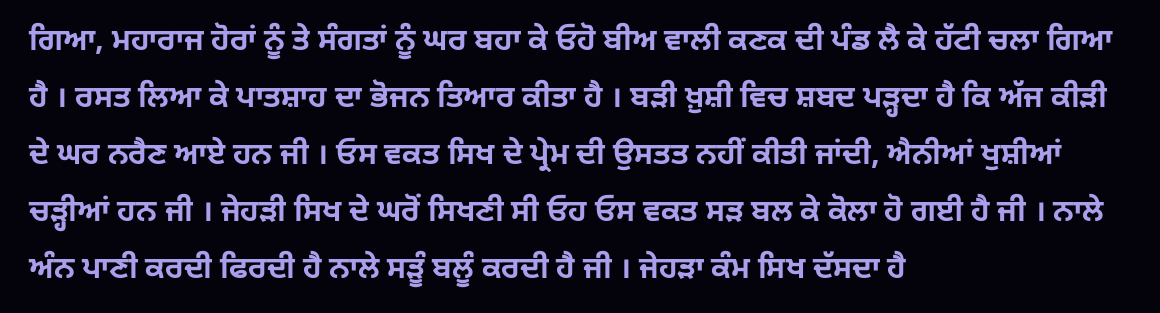ਗਿਆ, ਮਹਾਰਾਜ ਹੋਰਾਂ ਨੂੰ ਤੇ ਸੰਗਤਾਂ ਨੂੰ ਘਰ ਬਹਾ ਕੇ ਓਹੋ ਬੀਅ ਵਾਲੀ ਕਣਕ ਦੀ ਪੰਡ ਲੈ ਕੇ ਹੱਟੀ ਚਲਾ ਗਿਆ ਹੈ । ਰਸਤ ਲਿਆ ਕੇ ਪਾਤਸ਼ਾਹ ਦਾ ਭੋਜਨ ਤਿਆਰ ਕੀਤਾ ਹੈ । ਬੜੀ ਖ਼ੁਸ਼ੀ ਵਿਚ ਸ਼ਬਦ ਪੜ੍ਹਦਾ ਹੈ ਕਿ ਅੱਜ ਕੀੜੀ ਦੇ ਘਰ ਨਰੈਣ ਆਏ ਹਨ ਜੀ । ਓਸ ਵਕਤ ਸਿਖ ਦੇ ਪ੍ਰੇਮ ਦੀ ਉਸਤਤ ਨਹੀਂ ਕੀਤੀ ਜਾਂਦੀ, ਐਨੀਆਂ ਖੁਸ਼ੀਆਂ ਚੜ੍ਹੀਆਂ ਹਨ ਜੀ । ਜੇਹੜੀ ਸਿਖ ਦੇ ਘਰੋਂ ਸਿਖਣੀ ਸੀ ਓਹ ਓਸ ਵਕਤ ਸੜ ਬਲ ਕੇ ਕੋਲਾ ਹੋ ਗਈ ਹੈ ਜੀ । ਨਾਲੇ ਅੰਨ ਪਾਣੀ ਕਰਦੀ ਫਿਰਦੀ ਹੈ ਨਾਲੇ ਸੜੂੰ ਬਲੂੰ ਕਰਦੀ ਹੈ ਜੀ । ਜੇਹੜਾ ਕੰਮ ਸਿਖ ਦੱਸਦਾ ਹੈ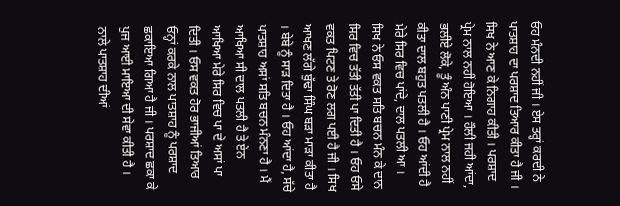ਓਹ ਮੰਨਦੀ ਨਹੀਂ ਜੀ । ਏਸ ਤਰ੍ਹਾਂ ਕਰਦੀ ਨੇ ਪਾਤਸ਼ਾਹ ਦਾ ਪਰਸ਼ਾਦ ਤਿਆਰ ਕੀਤਾ ਹੈ ਜੀ । ਸਿਖ ਨੇ ਆਣ ਕੇ ਨਿਗਾਹ ਕੀਤੀ । ਪਰਸ਼ਾਦ ਪ੍ਰੇਮ ਨਾਲ ਨਹੀਂ ਹੋਇਆ । ਹੌਲੀ ਜਹੀ ਆਂਦਾ, ਭਲੀਏ ਲੋਕੇ, ਤੂੰ ਅੰਨ ਪਾਣੀ ਪ੍ਰੇਮ ਨਾਲ ਨਹੀਂ ਕੀਤਾ ਦਾਲ ਬਹੁਤ ਪਤਲੀ ਹੈ । ਓਹ ਆਂਦੀ ਹੈ ਮੇਰੇ ਸਿਰ ਵਿਚ ਪਾਂਦੇ, ਦਾਲ ਪਤਲੀ ਆ । ਸਿਖ ਨੇ ਓਸ ਵਕਤ ਸਤਿ ਬਚਨ ਮੰਨ ਕੇ ਦਾਨ ਸਿਰ ਵਿਚ ਤੱਤੀ ਤੱਤੀ ਪਾ ਦਿਤੀ ਹੈ । ਓਹ ਓਸੇ ਵਕਤ ਪਿਟਣ ਤੇ ਰੋਣ ਲਗ ਪਈ ਹੈ ਜੀ । ਸਿਖ ਆਖਣ ਲੱਗੇ ਬੁੱਢਾ ਸਿੰਘ ਬੜਾ ਮਾੜਾ ਕੀਤਾ ਹੈ । ਬੇਬੇ ਨੂੰ ਸਾੜ ਦਿਤਾ ਹੈ । ਓਹ ਆਂਦਾ ਹੈ, ਸੱਚੇ ਪਾਤਸ਼ਾਹ ਅਸਾਂ ਸਤਿ ਬਚਨ ਮੰਨਣਾ ਹੈ । ਮੈਂ ਆਖਿਆ ਸੀ ਦਾਲ ਪਤਲੀ ਹੈ ਤੇ ਏਨ ਆਖਿਆ ਮੇਰੇ ਸਿਰ ਵਿਚ ਪਾ ਦੇ ਅਸਾਂ ਪਾ ਦਿਤੀ । ਓਸ ਵਕਤ ਹੋਰ ਭਾਜੀਆਂ ਤਿਆਰ ਓਨ੍ਹਾਂ ਕਰਕੇ ਨਾਲ ਪਾਤਸ਼ਾਹ ਨੂੰ ਪਰਸ਼ਾਦ ਛਕਾਇਆ ਗਿਆ ਹੈ ਜੀ । ਪਰਸ਼ਾਦ ਛਕਾ ਕੇ ਪੁਜ ਆਈ ਮਾਇਆ ਦੀ ਸੇਵਾ ਕੀਤੀ ਹੈ । ਨਾਲੇ ਪਾਤਸ਼ਾਹ ਦੀਆਂ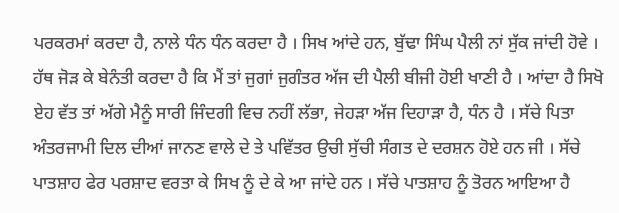ਪਰਕਰਮਾਂ ਕਰਦਾ ਹੈ, ਨਾਲੇ ਧੰਨ ਧੰਨ ਕਰਦਾ ਹੈ । ਸਿਖ ਆਂਦੇ ਹਨ, ਬੁੱਢਾ ਸਿੰਘ ਪੈਲੀ ਨਾਂ ਸੁੱਕ ਜਾਂਦੀ ਹੋਵੇ । ਹੱਥ ਜੋੜ ਕੇ ਬੇਨੰਤੀ ਕਰਦਾ ਹੈ ਕਿ ਮੈਂ ਤਾਂ ਜੁਗਾਂ ਜੁਗੰਤਰ ਅੱਜ ਦੀ ਪੈਲੀ ਬੀਜੀ ਹੋਈ ਖਾਣੀ ਹੈ । ਆਂਦਾ ਹੈ ਸਿਖੋ ਏਹ ਵੱਤ ਤਾਂ ਅੱਗੇ ਮੈਨੂੰ ਸਾਰੀ ਜਿੰਦਗੀ ਵਿਚ ਨਹੀਂ ਲੱਭਾ, ਜੇਹੜਾ ਅੱਜ ਦਿਹਾੜਾ ਹੈ, ਧੰਨ ਹੈ । ਸੱਚੇ ਪਿਤਾ ਅੰਤਰਜਾਮੀ ਦਿਲ ਦੀਆਂ ਜਾਨਣ ਵਾਲੇ ਦੇ ਤੇ ਪਵਿੱਤਰ ਉਚੀ ਸੁੱਚੀ ਸੰਗਤ ਦੇ ਦਰਸ਼ਨ ਹੋਏ ਹਨ ਜੀ । ਸੱਚੇ ਪਾਤਸ਼ਾਹ ਫੇਰ ਪਰਸ਼ਾਦ ਵਰਤਾ ਕੇ ਸਿਖ ਨੂੰ ਦੇ ਕੇ ਆ ਜਾਂਦੇ ਹਨ । ਸੱਚੇ ਪਾਤਸ਼ਾਹ ਨੂੰ ਤੋਰਨ ਆਇਆ ਹੈ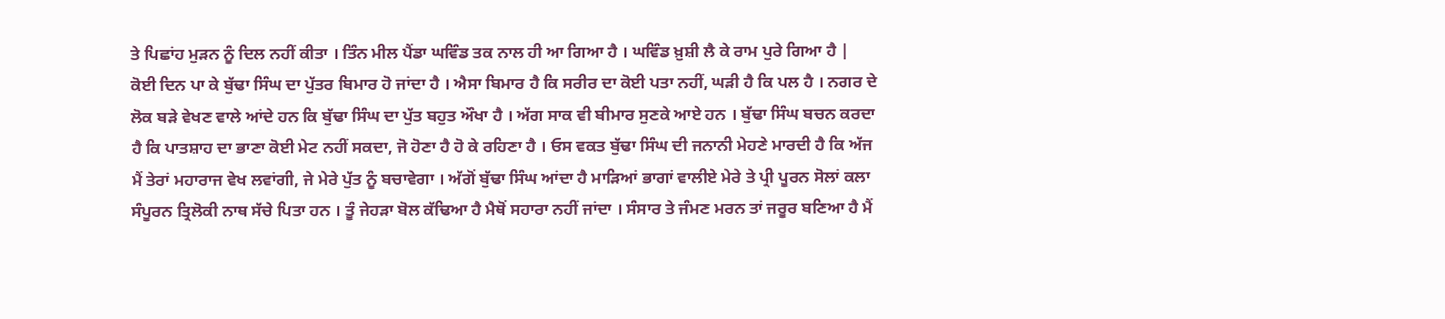ਤੇ ਪਿਛਾਂਹ ਮੁੜਨ ਨੂੰ ਦਿਲ ਨਹੀਂ ਕੀਤਾ । ਤਿੰਨ ਮੀਲ ਪੈਂਡਾ ਘਵਿੰਡ ਤਕ ਨਾਲ ਹੀ ਆ ਗਿਆ ਹੈ । ਘਵਿੰਡ ਖ਼ੁਸ਼ੀ ਲੈ ਕੇ ਰਾਮ ਪੁਰੇ ਗਿਆ ਹੈ |
ਕੋਈ ਦਿਨ ਪਾ ਕੇ ਬੁੱਢਾ ਸਿੰਘ ਦਾ ਪੁੱਤਰ ਬਿਮਾਰ ਹੋ ਜਾਂਦਾ ਹੈ । ਐਸਾ ਬਿਮਾਰ ਹੈ ਕਿ ਸਰੀਰ ਦਾ ਕੋਈ ਪਤਾ ਨਹੀਂ, ਘੜੀ ਹੈ ਕਿ ਪਲ ਹੈ । ਨਗਰ ਦੇ ਲੋਕ ਬੜੇ ਵੇਖਣ ਵਾਲੇ ਆਂਦੇ ਹਨ ਕਿ ਬੁੱਢਾ ਸਿੰਘ ਦਾ ਪੁੱਤ ਬਹੁਤ ਔਖਾ ਹੈ । ਅੱਗ ਸਾਕ ਵੀ ਬੀਮਾਰ ਸੁਣਕੇ ਆਏ ਹਨ । ਬੁੱਢਾ ਸਿੰਘ ਬਚਨ ਕਰਦਾ ਹੈ ਕਿ ਪਾਤਸ਼ਾਹ ਦਾ ਭਾਣਾ ਕੋਈ ਮੇਟ ਨਹੀਂ ਸਕਦਾ, ਜੋ ਹੋਣਾ ਹੈ ਹੋ ਕੇ ਰਹਿਣਾ ਹੈ । ਓਸ ਵਕਤ ਬੁੱਢਾ ਸਿੰਘ ਦੀ ਜਨਾਨੀ ਮੇਹਣੇ ਮਾਰਦੀ ਹੈ ਕਿ ਅੱਜ ਮੈਂ ਤੇਰਾਂ ਮਹਾਰਾਜ ਵੇਖ ਲਵਾਂਗੀ, ਜੇ ਮੇਰੇ ਪੁੱਤ ਨੂੰ ਬਚਾਵੇਗਾ । ਅੱਗੋਂ ਬੁੱਢਾ ਸਿੰਘ ਆਂਦਾ ਹੈ ਮਾੜਿਆਂ ਭਾਗਾਂ ਵਾਲੀਏ ਮੇਰੇ ਤੇ ਪ੍ਰੀ ਪੂਰਨ ਸੋਲਾਂ ਕਲਾ ਸੰਪੂਰਨ ਤ੍ਰਿਲੋਕੀ ਨਾਥ ਸੱਚੇ ਪਿਤਾ ਹਨ । ਤੂੰ ਜੇਹੜਾ ਬੋਲ ਕੱਢਿਆ ਹੈ ਮੈਥੋਂ ਸਹਾਰਾ ਨਹੀਂ ਜਾਂਦਾ । ਸੰਸਾਰ ਤੇ ਜੰਮਣ ਮਰਨ ਤਾਂ ਜਰੂਰ ਬਣਿਆ ਹੈ ਮੈਂ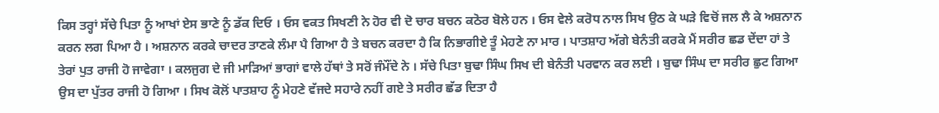ਕਿਸ ਤਰ੍ਹਾਂ ਸੱਚੇ ਪਿਤਾ ਨੂੰ ਆਖਾਂ ਏਸ ਭਾਣੇ ਨੂੰ ਡੱਕ ਦਿਓ । ਓਸ ਵਕਤ ਸਿਖਣੀ ਨੇ ਹੋਰ ਵੀ ਦੋ ਚਾਰ ਬਚਨ ਕਠੋਰ ਬੋਲੇ ਹਨ । ਓਸ ਵੇਲੇ ਕਰੋਧ ਨਾਲ ਸਿਖ ਉਠ ਕੇ ਘੜੇ ਵਿਚੋਂ ਜਲ ਲੈ ਕੇ ਅਸ਼ਨਾਨ ਕਰਨ ਲਗ ਪਿਆ ਹੈ । ਅਸ਼ਨਾਨ ਕਰਕੇ ਚਾਦਰ ਤਾਣਕੇ ਲੰਮਾ ਪੈ ਗਿਆ ਹੈ ਤੇ ਬਚਨ ਕਰਦਾ ਹੈ ਕਿ ਨਿਭਾਗੀਏ ਤੂੰ ਮੇਹਣੇ ਨਾ ਮਾਰ । ਪਾਤਸ਼ਾਹ ਅੱਗੇ ਬੇਨੰਤੀ ਕਰਕੇ ਮੈਂ ਸਰੀਰ ਛਡ ਦੇਂਦਾ ਹਾਂ ਤੇ ਤੇਰਾਂ ਪੁਤ ਰਾਜੀ ਹੋ ਜਾਵੇਗਾ । ਕਲਜੁਗ ਦੇ ਜੀ ਮਾੜਿਆਂ ਭਾਗਾਂ ਵਾਲੇ ਹੱਥਾਂ ਤੇ ਸਰੋਂ ਜੰਮੌਂਦੇ ਨੇ । ਸੱਚੇ ਪਿਤਾ ਬੁਢਾ ਸਿੰਘ ਸਿਖ ਦੀ ਬੇਨੰਤੀ ਪਰਵਾਨ ਕਰ ਲਈ । ਬੁਢਾ ਸਿੰਘ ਦਾ ਸਰੀਰ ਛੁਟ ਗਿਆ ਉਸ ਦਾ ਪੁੱਤਰ ਰਾਜੀ ਹੋ ਗਿਆ । ਸਿਖ ਕੋਲੋਂ ਪਾਤਸ਼ਾਹ ਨੂੰ ਮੇਹਣੇ ਵੱਜਦੇ ਸਹਾਰੇ ਨਹੀਂ ਗਏ ਤੇ ਸਰੀਰ ਛੱਡ ਦਿਤਾ ਹੈ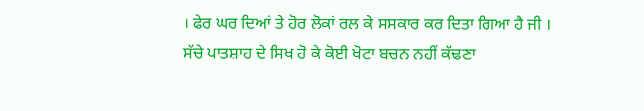। ਫੇਰ ਘਰ ਦਿਆਂ ਤੇ ਹੋਰ ਲੋਕਾਂ ਰਲ ਕੇ ਸਸਕਾਰ ਕਰ ਦਿਤਾ ਗਿਆ ਹੈ ਜੀ । ਸੱਚੇ ਪਾਤਸ਼ਾਹ ਦੇ ਸਿਖ ਹੋ ਕੇ ਕੋਈ ਖੋਟਾ ਬਚਨ ਨਹੀਂ ਕੱਢਣਾ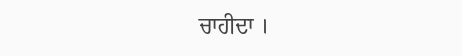ਚਾਹੀਦਾ ।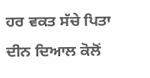ਹਰ ਵਕਤ ਸੱਚੇ ਪਿਤਾ ਦੀਨ ਦਿਆਲ ਕੋਲੋਂ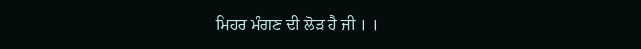ਮਿਹਰ ਮੰਗਣ ਦੀ ਲੋੜ ਹੈ ਜੀ । ।